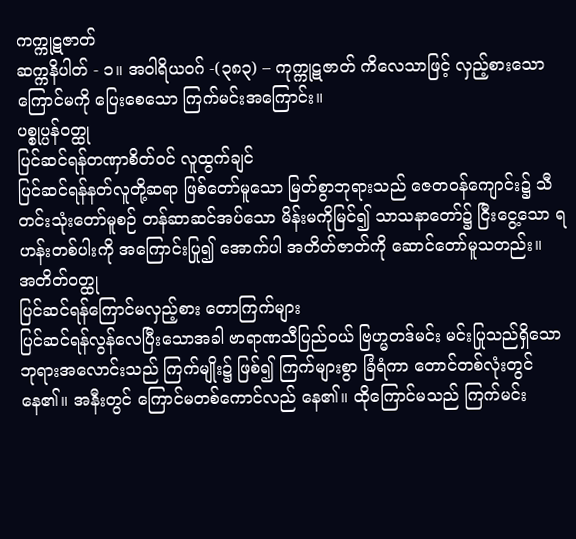ကက္ကုဋဇာတ်
ဆက္ကနိပါတ် - ၁။ အဝါရိယဝဂ် -(၃၈၃) – ကုက္ကုဋဇာတ် ကိလေသာဖြင့် လှည့်စားသော ကြောင်မကို ပြေးစေသော ကြက်မင်းအကြောင်း။
ပစ္စုပ္ပန်ဝတ္ထု
ပြင်ဆင်ရန်တဏှာစိတ်ဝင် လူထွက်ချင်
ပြင်ဆင်ရန်နတ်လူတို့ဆရာ ဖြစ်တော်မူသော မြတ်စွာဘုရားသည် ဇေတဝန်ကျောင်း၌ သီတင်းသုံးတော်မူစဉ် တန်ဆာဆင်အပ်သော မိန်းမကိုမြင်၍ သာသနာတော်၌ ငြီးငွေ့သော ရဟန်းတစ်ပါးကို အကြောင်းပြု၍ အောက်ပါ အတိတ်ဇာတ်ကို ဆောင်တော်မူသတည်း။
အတိတ်ဝတ္ထု
ပြင်ဆင်ရန်ကြောင်မလှည့်စား တောကြက်များ
ပြင်ဆင်ရန်လွန်လေပြီးသောအခါ ဗာရာဏသီပြည်ဝယ် ဗြဟ္မတဒ်မင်း မင်းပြုသည်ရှိသော ဘုရားအလောင်းသည် ကြက်မျိုး၌ ဖြစ်၍ ကြက်များစွာ ခြံရံကာ တောင်တစ်လုံးတွင် နေ၏။ အနီးတွင် ကြောင်မတစ်ကောင်လည် နေ၏။ ထိုကြောင်မသည် ကြက်မင်း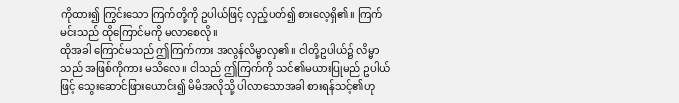ကိုထား၍ ကြွင်းသော ကြက်တို့ကို ဥပါယ်ဖြင့် လှည့်ပတ်၍ စားလေ့ရှိ၏။ ကြက်မင်းသည် ထိုကြောင်မကို မလာစေလို။
ထိုအခါ ကြောင်မသည် ဤကြက်ကား အလွန်လိမ္မာလှ၏။ ငါတို့ဥပါယ်၌ လိမ္မာသည် အဖြစ်ကိုကား မသိလေ။ ငါသည် ဤကြက်ကို သင်၏မယားပြုမည် ဥပါယ်ဖြင့် သွေးဆောင်ဖြားယောင်း၍ မိမိအလိုသို့ ပါလာသောအခါ စားရန်သင့်၏ဟု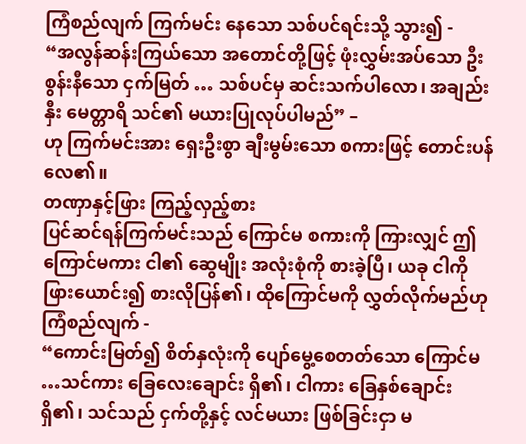ကြံစည်လျက် ကြက်မင်း နေသော သစ်ပင်ရင်းသို့ သွား၍ -
“အလွန်ဆန်းကြယ်သော အတောင်တို့ဖြင့် ဖုံးလွှမ်းအပ်သော ဦးစွန်းနီသော ငှက်မြတ် … သစ်ပင်မှ ဆင်းသက်ပါလော၊ အချည်းနှီး မေတ္တာရိ သင်၏ မယားပြုလုပ်ပါမည်” –
ဟု ကြက်မင်းအား ရှေးဦးစွာ ချီးမွမ်းသော စကားဖြင့် တောင်းပန်လေ၏။
တဏှာနှင့်ဖြား ကြည့်လှည့်စား
ပြင်ဆင်ရန်ကြက်မင်းသည် ကြောင်မ စကားကို ကြားလျှင် ဤကြောင်မကား ငါ၏ ဆွေမျိုး အလုံးစုံကို စားခဲ့ပြီ၊ ယခု ငါကို ဖြားယောင်း၍ စားလိုပြန်၏၊ ထိုကြောင်မကို လွှတ်လိုက်မည်ဟု ကြံစည်လျက် -
“ကောင်းမြတ်၍ စိတ်နှလုံးကို ပျော်မွေ့စေတတ်သော ကြောင်မ …သင်ကား ခြေလေးချောင်း ရှိ၏၊ ငါကား ခြေနှစ်ချောင်း ရှိ၏၊ သင်သည် ငှက်တို့နှင့် လင်မယား ဖြစ်ခြင်းငှာ မ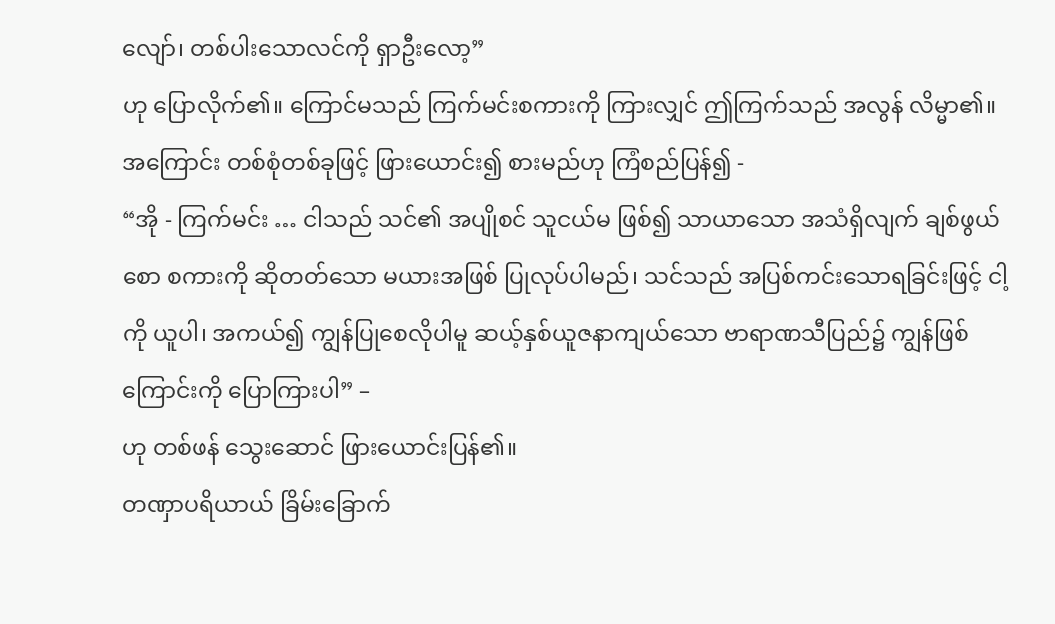လျော်၊ တစ်ပါးသောလင်ကို ရှာဦးလော့”
ဟု ပြောလိုက်၏။ ကြောင်မသည် ကြက်မင်းစကားကို ကြားလျှင် ဤကြက်သည် အလွန် လိမ္မာ၏။ အကြောင်း တစ်စုံတစ်ခုဖြင့် ဖြားယောင်း၍ စားမည်ဟု ကြံစည်ပြန်၍ -
“အို - ကြက်မင်း … ငါသည် သင်၏ အပျိုစင် သူငယ်မ ဖြစ်၍ သာယာသော အသံရှိလျက် ချစ်ဖွယ်စော စကားကို ဆိုတတ်သော မယားအဖြစ် ပြုလုပ်ပါမည်၊ သင်သည် အပြစ်ကင်းသောရခြင်းဖြင့် ငါ့ကို ယူပါ၊ အကယ်၍ ကျွန်ပြုစေလိုပါမူ ဆယ့်နှစ်ယူဇနာကျယ်သော ဗာရာဏသီပြည်၌ ကျွန်ဖြစ်ကြောင်းကို ပြောကြားပါ” –
ဟု တစ်ဖန် သွေးဆောင် ဖြားယောင်းပြန်၏။
တဏှာပရိယာယ် ခြိမ်းခြောက်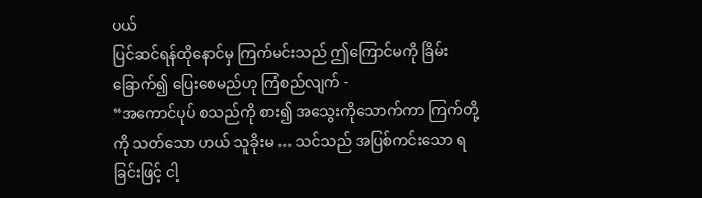ပယ်
ပြင်ဆင်ရန်ထိုနောင်မှ ကြက်မင်းသည် ဤကြောင်မကို ခြိမ်းခြောက်၍ ပြေးစေမည်ဟု ကြံစည်လျက် -
“အကောင်ပုပ် စသည်ကို စား၍ အသွေးကိုသောက်ကာ ကြက်တို့ကို သတ်သော ဟယ် သူခိုးမ … သင်သည် အပြစ်ကင်းသော ရခြင်းဖြင့် ငါ့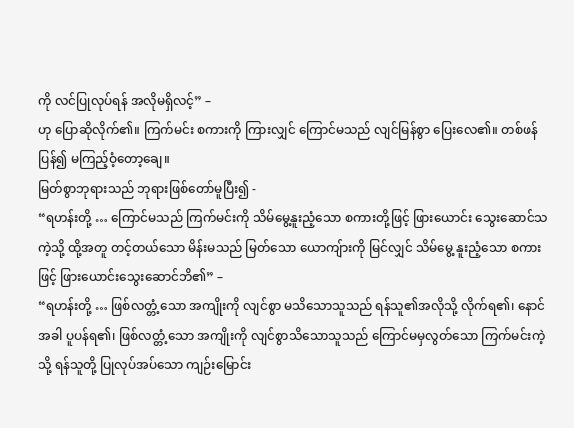ကို လင်ပြုလုပ်ရန် အလိုမရှိလင့်” –
ဟု ပြောဆိုလိုက်၏။ ကြက်မင်း စကားကို ကြားလျှင် ကြောင်မသည် လျင်မြန်စွာ ပြေးလေ၏။ တစ်ဖန် ပြန်၍ မကြည့်ဝံ့တော့ချေ။
မြတ်စွာဘုရားသည် ဘုရားဖြစ်တော်မူပြီး၍ -
“ရဟန်းတို့ … ကြောင်မသည် ကြက်မင်းကို သိမ်မွေ့နူးညံ့သော စကားတို့ဖြင့် ဖြားယောင်း သွေးဆောင်သကဲ့သို့ ထို့အတူ တင့်တယ်သော မိန်းမသည် မြတ်သော ယောကျ်ားကို မြင်လျှင် သိမ်မွေ့ နူးညံ့သော စကားဖြင့် ဖြားယောင်းသွေးဆောင်ဘိ၏” –
“ရဟန်းတို့ … ဖြစ်လတ္တံ့သော အကျိုးကို လျင်စွာ မသိသောသူသည် ရန်သူ၏အလိုသို့ လိုက်ရ၏၊ နောင်အခါ ပူပန်ရ၏၊ ဖြစ်လတ္တံ့သော အကျိုးကို လျင်စွာသိသောသူသည် ကြောင်မမှလွတ်သော ကြက်မင်းကဲ့သို့ ရန်သူတို့ ပြုလုပ်အပ်သော ကျဉ်းမြောင်း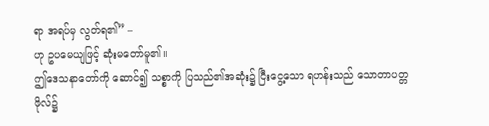ရာ အရပ်မှ လွတ်ရ၏” –
ဟု ဥပမေယျဖြင့် ဆုံးမတော်မူ၏။
ဤဒေသနာတော်ကို ဆောင်၍ သစ္စာကို ပြသည်၏အဆုံး၌ ငြီးငွေ့သော ရဟန်းသည် သောတာပတ္တဖိုလ်၌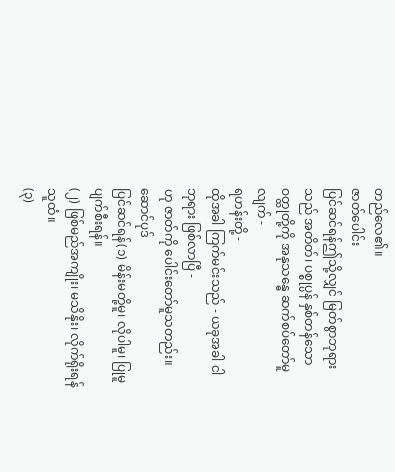တည်လေ၏။
ဇာတ်ပေါင်း
ပြင်ဆင်ရန်ဤသို့လျှင် မြတ်စွာဘုရားသည် အတိတ်၊ ပစ္စုပ္ပန် နှစ်တန်သော ဝတ္ထုတို့ကို အနုသန္ဓေ ဆက်စပ်တော်မူလျက် -
ရဟန်းတို့ -
ထိုအခါ ကြက်မင်းသည် - ယခုအခါ ငါဘုရား ဖြစ်လာပြီ -
ဟု ဇာတ်ကို ပေါင်းတော်မူသတည်း။
ဆောင်ပုဒ်
ပြင်ဆင်ရန်(၁) မိန်းမတို့မူ၊ လိုပါမူ၊ ပြုမူပျက်စီးရန်။
(၂) ဖြစ်မည်အကျိုး၊ မသိနိုး၊ လိုက်ရိုးရန်သူထံ။
(၃)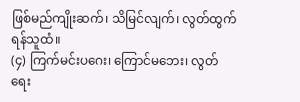ဖြစ်မည်ကျိုးဆက်၊ သိမြင်လျက်၊ လွတ်ထွက်ရန်သူထံ။
(၄) ကြက်မင်းပဂေး၊ ကြောင်မဘေး၊ လွတ်ရေး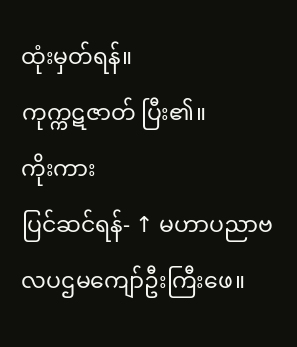ထုံးမှတ်ရန်။
ကုက္ကဋဇာတ် ပြီး၏။
ကိုးကား
ပြင်ဆင်ရန်- ↑ မဟာပညာဗလပဌမကျော်ဦးကြီးဖေ။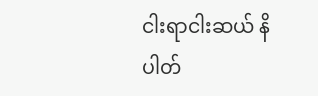ငါးရာငါးဆယ် နိပါတ်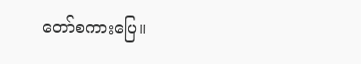တော်စကားပြေ။